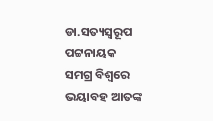ଡା.ସତ୍ୟସ୍ବରୂପ ପଟ୍ଟନାୟକ
ସମଗ୍ର ବିଶ୍ୱରେ ଭୟାବହ ଆତଙ୍କ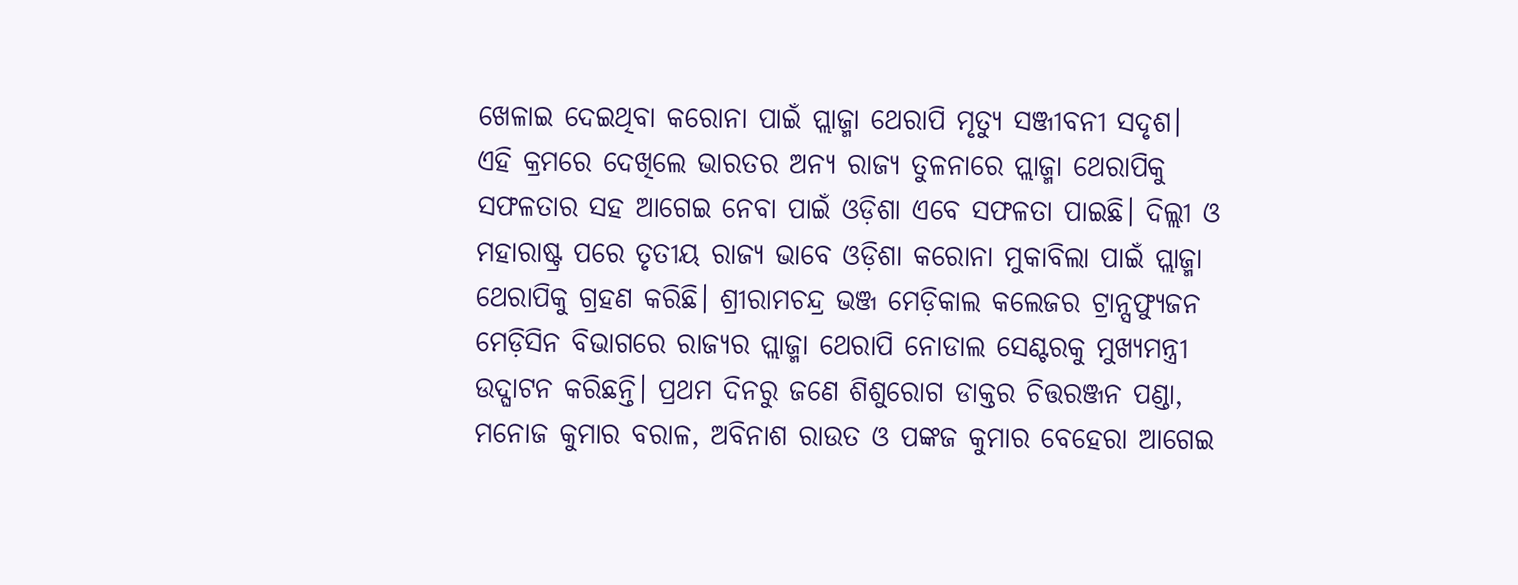ଖେଳାଇ ଦେଇଥିବା କରୋନା ପାଇଁ ପ୍ଲାଜ୍ମା ଥେରାପି ମୃତ୍ୟୁ ସଞ୍ଜୀବନୀ ସଦୃଶ। ଏହି କ୍ରମରେ ଦେଖିଲେ ଭାରତର ଅନ୍ୟ ରାଜ୍ୟ ତୁଳନାରେ ପ୍ଲାଜ୍ମା ଥେରାପିକୁ ସଫଳତାର ସହ ଆଗେଇ ନେବା ପାଇଁ ଓଡ଼ିଶା ଏବେ ସଫଳତା ପାଇଛି। ଦିଲ୍ଲୀ ଓ ମହାରାଷ୍ଟ୍ର ପରେ ତୃତୀୟ ରାଜ୍ୟ ଭାବେ ଓଡ଼ିଶା କରୋନା ମୁକାବିଲା ପାଇଁ ପ୍ଲାଜ୍ମା ଥେରାପିକୁ ଗ୍ରହଣ କରିଛି। ଶ୍ରୀରାମଚନ୍ଦ୍ର ଭଞ୍ଜ ମେଡ଼ିକାଲ କଲେଜର ଟ୍ରାନ୍ସଫ୍ୟୁଜନ ମେଡ଼ିସିନ ବିଭାଗରେ ରାଜ୍ୟର ପ୍ଲାଜ୍ମା ଥେରାପି ନୋଡାଲ ସେଣ୍ଟରକୁ ମୁଖ୍ୟମନ୍ତ୍ରୀ ଉଦ୍ଘାଟନ କରିଛନ୍ତି। ପ୍ରଥମ ଦିନରୁ ଜଣେ ଶିଶୁରୋଗ ଡାକ୍ତର ଚିତ୍ତରଞ୍ଜନ ପଣ୍ଡା, ମନୋଜ କୁମାର ବରାଳ, ଅବିନାଶ ରାଉତ ଓ ପଙ୍କଜ କୁମାର ବେହେରା ଆଗେଇ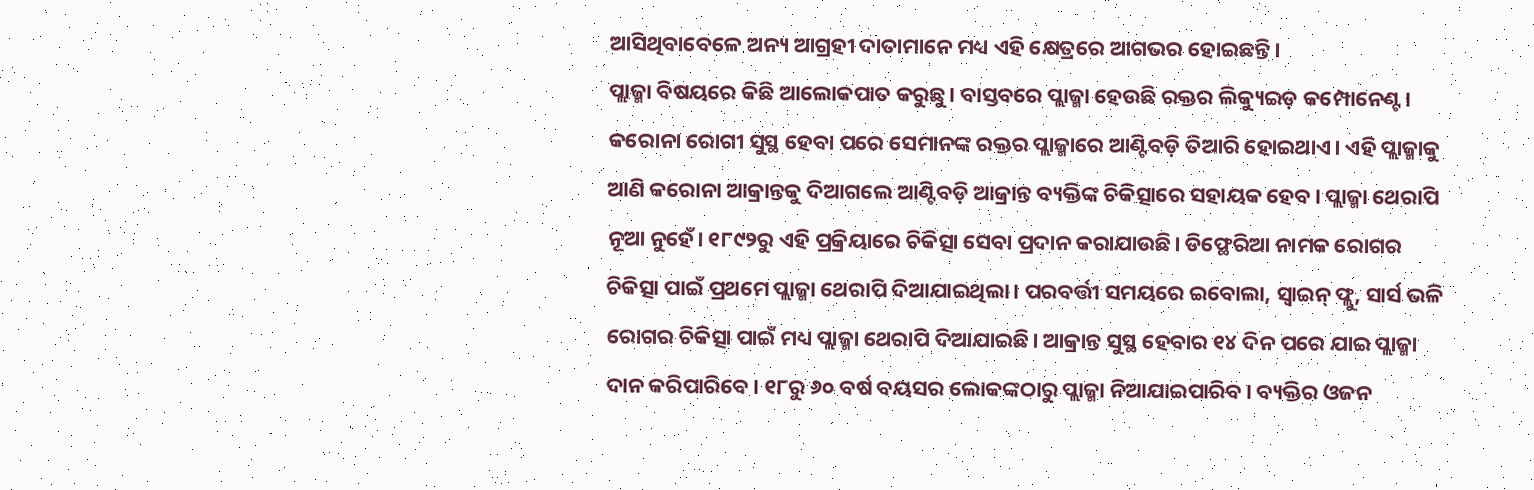ଆସିଥିବାବେଳେ ଅନ୍ୟ ଆଗ୍ରହୀ ଦାତାମାନେ ମଧ୍ୟ ଏହି କ୍ଷେତ୍ରରେ ଆଗଭର ହୋଇଛନ୍ତି।
ପ୍ଲାଜ୍ମା ବିଷୟରେ କିଛି ଆଲୋକପାତ କରୁଛୁ। ବାସ୍ତବରେ ପ୍ଲାଜ୍ମା ହେଉଛି ରକ୍ତର ଲିକ୍ୟୁଇଡ଼ କମ୍ପୋନେଣ୍ଟ। କରୋନା ରୋଗୀ ସୁସ୍ଥ ହେବା ପରେ ସେମାନଙ୍କ ରକ୍ତର ପ୍ଲାଜ୍ମାରେ ଆଣ୍ଟିବଡ଼ି ତିଆରି ହୋଇଥାଏ। ଏହି ପ୍ଲାଜ୍ମାକୁ ଆଣି କରୋନା ଆକ୍ରାନ୍ତକୁ ଦିଆଗଲେ ଆଣ୍ଟିବଡ଼ି ଆକ୍ରାନ୍ତ ବ୍ୟକ୍ତିଙ୍କ ଚିକିତ୍ସାରେ ସହାୟକ ହେବ। ପ୍ଲାଜ୍ମା ଥେରାପି ନୂଆ ନୁହେଁ। ୧୮୯୨ରୁ ଏହି ପ୍ରକ୍ରିୟାରେ ଚିକିତ୍ସା ସେବା ପ୍ରଦାନ କରାଯାଉଛି। ଡିଫ୍ଥେରିଆ ନାମକ ରୋଗର ଚିକିତ୍ସା ପାଇଁ ପ୍ରଥମେ ପ୍ଲାଜ୍ମା ଥେରାପି ଦିଆଯାଇଥିଲା। ପରବର୍ତ୍ତୀ ସମୟରେ ଇବୋଲା, ସ୍ବାଇନ୍ ଫ୍ଲୁ, ସାର୍ସ ଭଳି ରୋଗର ଚିକିତ୍ସା ପାଇଁ ମଧ୍ୟ ପ୍ଲାଜ୍ମା ଥେରାପି ଦିଆଯାଇଛି। ଆକ୍ରାନ୍ତ ସୁସ୍ଥ ହେବାର ୧୪ ଦିନ ପରେ ଯାଇ ପ୍ଲାଜ୍ମା ଦାନ କରିପାରିବେ। ୧୮ରୁ ୬୦ ବର୍ଷ ବୟସର ଲୋକଙ୍କଠାରୁ ପ୍ଲାଜ୍ମା ନିଆଯାଇପାରିବ। ବ୍ୟକ୍ତିର ଓଜନ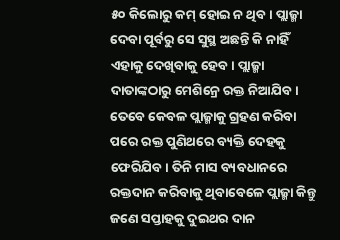୫୦ କିଲୋରୁ କମ୍ ହୋଇ ନ ଥିବ। ପ୍ଲାଜ୍ମା ଦେବା ପୂର୍ବରୁ ସେ ସୁସ୍ଥ ଅଛନ୍ତି କି ନାହିଁ ଏହାକୁ ଦେଖିବାକୁ ହେବ। ପ୍ଲାଜ୍ମା ଦାତାଙ୍କଠାରୁ ମେଶିନ୍ରେ ରକ୍ତ ନିଆଯିବ। ତେବେ କେବଳ ପ୍ଲାଜ୍ମାକୁ ଗ୍ରହଣ କରିବା ପରେ ରକ୍ତ ପୁଣିଥରେ ବ୍ୟକ୍ତି ଦେହକୁ ଫେରିଯିବ। ତିନି ମାସ ବ୍ୟବଧାନରେ ରକ୍ତଦାନ କରିବାକୁ ଥିବାବେଳେ ପ୍ଲାଜ୍ମା କିନ୍ତୁ ଜଣେ ସପ୍ତାହକୁ ଦୁଇଥର ଦାନ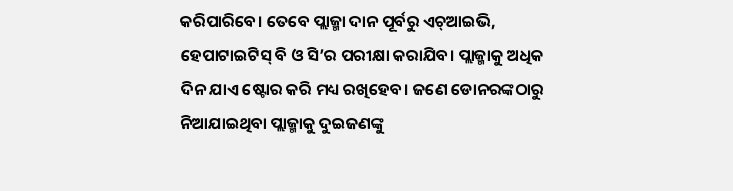କରିପାରିବେ। ତେବେ ପ୍ଲାଜ୍ମା ଦାନ ପୂର୍ବରୁ ଏଚ୍ଆଇଭି, ହେପାଟାଇଟିସ୍ ବି ଓ ସି’ର ପରୀକ୍ଷା କରାଯିବ। ପ୍ଲାଜ୍ମାକୁ ଅଧିକ ଦିନ ଯାଏ ଷ୍ଟୋର କରି ମଧ୍ୟ ରଖିହେବ। ଜଣେ ଡୋନରଙ୍କଠାରୁ ନିଆଯାଇଥିବା ପ୍ଲାଜ୍ମାକୁ ଦୁଇଜଣଙ୍କୁ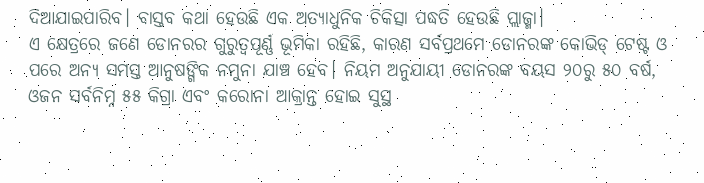ଦିଆଯାଇପାରିବ। ବାସ୍ତବ କଥା ହେଉଛି ଏକ ଅତ୍ୟାଧୁନିକ ଚିକିତ୍ସା ପଦ୍ଧତି ହେଉଛି ପ୍ଲାଜ୍ମା।
ଏ କ୍ଷେତ୍ରରେ ଜଣେ ଡୋନରର ଗୁରୁତ୍ୱପୂର୍ଣ୍ଣ ଭୂମିକା ରହିଛି, କାରଣ ସର୍ବପ୍ରଥମେ ଡୋନରଙ୍କ କୋଭିଡ୍ ଟେଷ୍ଟ ଓ ପରେ ଅନ୍ୟ ସମସ୍ତ ଆନୁଷଙ୍ଗିକ ନମୁନା ଯାଞ୍ଚ ହେବ। ନିୟମ ଅନୁଯାୟୀ ଡୋନରଙ୍କ ବୟସ ୨୦ରୁ ୫୦ ବର୍ଷ, ଓଜନ ସର୍ବନିମ୍ନ ୫୫ କିଗ୍ରା ଏବଂ କରୋନା ଆକ୍ରାନ୍ତ ହୋଇ ସୁସ୍ଥ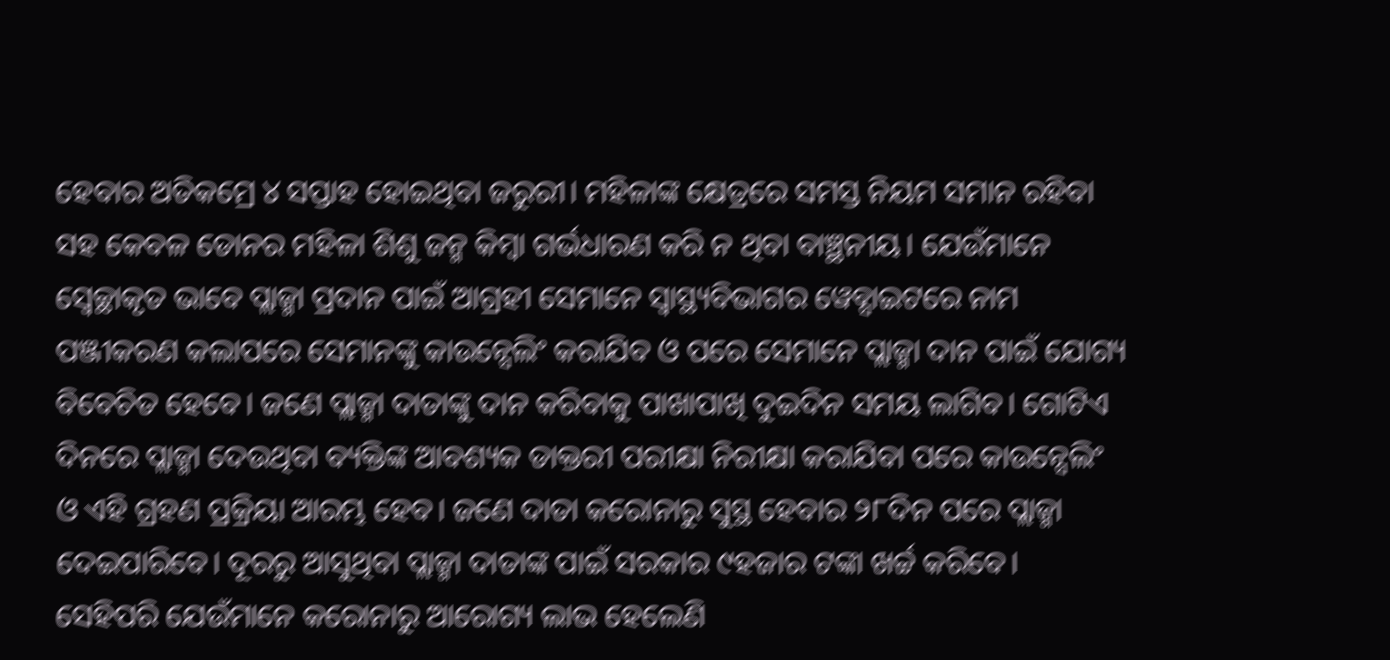ହେବାର ଅତିକମ୍ରେ ୪ ସପ୍ତାହ ହୋଇଥିବା ଜରୁରୀ। ମହିଳାଙ୍କ କ୍ଷେତ୍ରରେ ସମସ୍ତ ନିୟମ ସମାନ ରହିବା ସହ କେବଳ ଡୋନର ମହିଳା ଶିଶୁ ଜନ୍ମ କିମ୍ବା ଗର୍ଭଧାରଣ କରି ନ ଥିବା ବାଞ୍ଛନୀୟ। ଯେଉଁମାନେ ସ୍ବେଚ୍ଛାକୃତ ଭାବେ ପ୍ଲାଜ୍ମା ପ୍ରଦାନ ପାଇଁ ଆଗ୍ରହୀ ସେମାନେ ସ୍ବାସ୍ଥ୍ୟବିଭାଗର ୱେବ୍ସାଇଟରେ ନାମ ପଞ୍ଜୀକରଣ କଲାପରେ ସେମାନଙ୍କୁ କାଉନ୍ସେଲିଂ କରାଯିବ ଓ ପରେ ସେମାନେ ପ୍ଲାଜ୍ମା ଦାନ ପାଇଁ ଯୋଗ୍ୟ ବିବେଚିତ ହେବେ। ଜଣେ ପ୍ଲାଜ୍ମା ଦାତାଙ୍କୁ ଦାନ କରିବାକୁ ପାଖାପାଖି ଦୁଇଦିନ ସମୟ ଲାଗିବ। ଗୋଟିଏ ଦିନରେ ପ୍ଲାଜ୍ମା ଦେଉଥିବା ବ୍ୟକ୍ତିଙ୍କ ଆବଶ୍ୟକ ଡାକ୍ତରୀ ପରୀକ୍ଷା ନିରୀକ୍ଷା କରାଯିବା ପରେ କାଉନ୍ସେଲିଂ ଓ ଏହି ଗ୍ରହଣ ପ୍ରକ୍ରିୟା ଆରମ୍ଭ ହେବ। ଜଣେ ଦାତା କରୋନାରୁ ସୁସ୍ଥ ହେବାର ୨୮ଦିନ ପରେ ପ୍ଲାଜ୍ମା ଦେଇପାରିବେ। ଦୂରରୁ ଆସୁଥିବା ପ୍ଲାଜ୍ମା ଦାତାଙ୍କ ପାଇଁ ସରକାର ୯ହଜାର ଟଙ୍କା ଖର୍ଚ୍ଚ କରିବେ। ସେହିପରି ଯେଉଁମାନେ କରୋନାରୁ ଆରୋଗ୍ୟ ଲାଭ ହେଲେଣି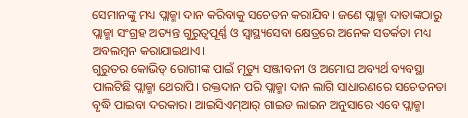ସେମାନଙ୍କୁ ମଧ୍ୟ ପ୍ଲାଜ୍ମା ଦାନ କରିବାକୁ ସଚେତନ କରାଯିବ। ଜଣେ ପ୍ଲାଜ୍ମା ଦାତାଙ୍କଠାରୁ ପ୍ଲାଜ୍ମା ସଂଗ୍ରହ ଅତ୍ୟନ୍ତ ଗୁରୁତ୍ୱପୂର୍ଣ୍ଣ ଓ ସ୍ବାସ୍ଥ୍ୟସେବା କ୍ଷେତ୍ରରେ ଅନେକ ସତର୍କତା ମଧ୍ୟ ଅବଲମ୍ବନ କରାଯାଇଥାଏ।
ଗୁରୁତର କୋଭିଡ୍ ରୋଗୀଙ୍କ ପାଇଁ ମୃତ୍ୟୁ ସଞ୍ଜୀବନୀ ଓ ଅମୋଘ ଅବ୍ୟର୍ଥ ବ୍ୟବସ୍ଥା ପାଲଟିଛି ପ୍ଲାଜ୍ମା ଥେରାପି। ରକ୍ତଦାନ ପରି ପ୍ଲାଜ୍ମା ଦାନ ଲାଗି ସାଧାରଣରେ ସଚେତନତା ବୃଦ୍ଧି ପାଇବା ଦରକାର। ଆଇସିଏମ୍ଆର୍ ଗାଇଡ ଲାଇନ ଅନୁସାରେ ଏବେ ପ୍ଲାଜ୍ମା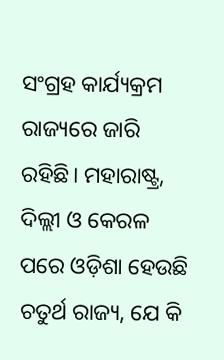ସଂଗ୍ରହ କାର୍ଯ୍ୟକ୍ରମ ରାଜ୍ୟରେ ଜାରି ରହିଛି। ମହାରାଷ୍ଟ୍ର, ଦିଲ୍ଲୀ ଓ କେରଳ ପରେ ଓଡ଼ିଶା ହେଉଛି ଚତୁର୍ଥ ରାଜ୍ୟ, ଯେ କି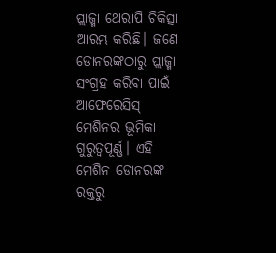ପ୍ଲାଜ୍ମା ଥେରାପି ଚିକିତ୍ସା ଆରମ୍ଭ କରିଛି। ଜଣେ ଡୋନରଙ୍କଠାରୁ ପ୍ଲାଜ୍ମା ସଂଗ୍ରହ କରିବା ପାଇଁ ଆଫେରେସିସ୍ ମେଶିନର ଭୂମିକା ଗୁରୁତ୍ୱପୂର୍ଣ୍ଣ। ଏହି ମେଶିନ ଡୋନରଙ୍କ ରକ୍ତରୁ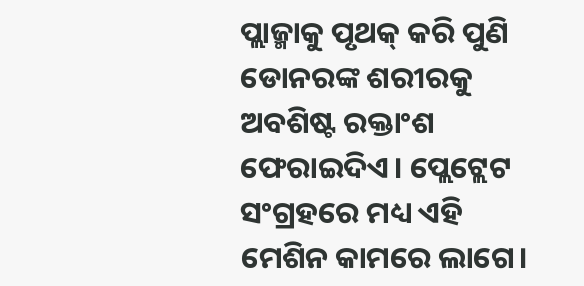ପ୍ଲାଜ୍ମାକୁ ପୃଥକ୍ କରି ପୁଣି ଡୋନରଙ୍କ ଶରୀରକୁ ଅବଶିଷ୍ଟ ରକ୍ତାଂଶ ଫେରାଇଦିଏ। ପ୍ଲେଟ୍ଲେଟ ସଂଗ୍ରହରେ ମଧ୍ୟ ଏହି ମେଶିନ କାମରେ ଲାଗେ।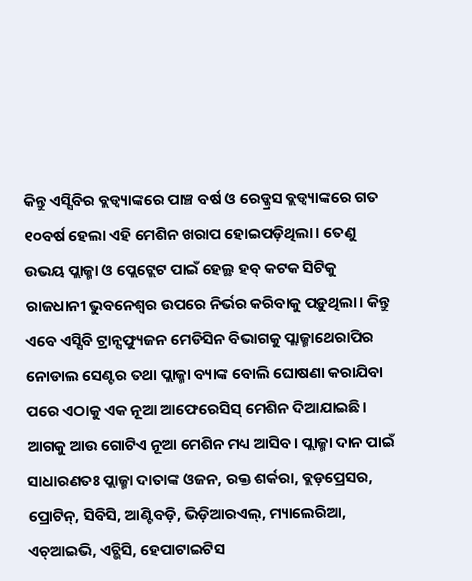କିନ୍ତୁ ଏସ୍ସିବିର ବ୍ଲଡ୍ବ୍ୟାଙ୍କରେ ପାଞ୍ଚ ବର୍ଷ ଓ ରେଡ୍କ୍ରସ ବ୍ଲଡ୍ବ୍ୟାଙ୍କରେ ଗତ ୧୦ବର୍ଷ ହେଲା ଏହି ମେଶିନ ଖରାପ ହୋଇପଡ଼ିଥିଲା। ତେଣୁ ଉଭୟ ପ୍ଲାଜ୍ମା ଓ ପ୍ଲେଟ୍ଲେଟ ପାଇଁ ହେଲ୍ଥ ହବ୍ କଟକ ସିଟିକୁ ରାଜଧାନୀ ଭୁବନେଶ୍ୱର ଉପରେ ନିର୍ଭର କରିବାକୁ ପଡ଼ୁଥିଲା। କିନ୍ତୁ ଏବେ ଏସ୍ସିବି ଟ୍ରାନ୍ସଫ୍ୟୁଜନ ମେଡିସିନ ବିଭାଗକୁ ପ୍ଲାଜ୍ମାଥେରାପିର ନୋଡାଲ ସେଣ୍ଟର ତଥା ପ୍ଲାଜ୍ମା ବ୍ୟାଙ୍କ ବୋଲି ଘୋଷଣା କରାଯିବା ପରେ ଏଠାକୁ ଏକ ନୂଆ ଆଫେରେସିସ୍ ମେଶିନ ଦିଆଯାଇଛି। ଆଗକୁ ଆଉ ଗୋଟିଏ ନୂଆ ମେଶିନ ମଧ୍ୟ ଆସିବ। ପ୍ଲାଜ୍ମା ଦାନ ପାଇଁ ସାଧାରଣତଃ ପ୍ଲାଜ୍ମା ଦାତାଙ୍କ ଓଜନ, ରକ୍ତ ଶର୍କରା, ବ୍ଲଡ଼ପ୍ରେସର, ପ୍ରୋଟିନ୍, ସିବିସି, ଆଣ୍ଟିବଡ଼ି, ଭିଡ଼ିଆରଏଲ୍, ମ୍ୟାଲେରିଆ, ଏଚ୍ଆଇଭି, ଏଚ୍ଭିସି, ହେପାଟାଇଟିସ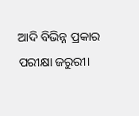ଆଦି ବିଭିନ୍ନ ପ୍ରକାର ପରୀକ୍ଷା ଜରୁରୀ।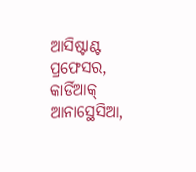ଆସିଷ୍ଟାଣ୍ଟ ପ୍ରଫେସର, କାର୍ଡିଆକ୍ ଆନାସ୍ଥେସିଆ,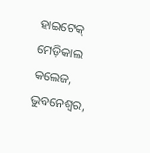ହାଇଟେକ୍ ମେଡ଼ିକାଲ କଲେଜ, ଭୁବନେଶ୍ୱର,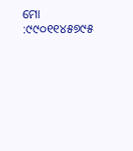ମୋ :୯୯୦୧୧୪୫୭୯୫